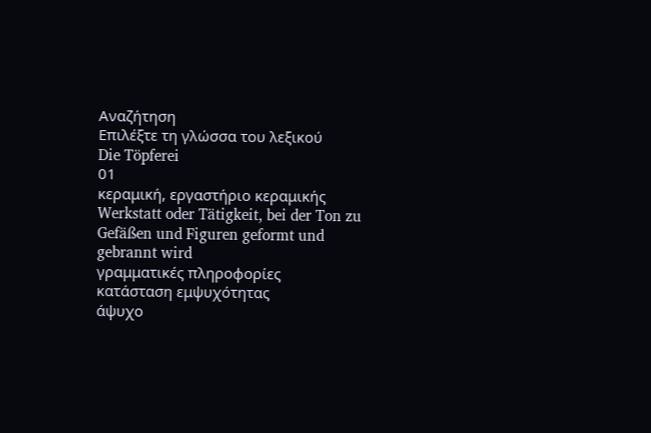Αναζήτηση
Επιλέξτε τη γλώσσα του λεξικού
Die Töpferei
01
κεραμική, εργαστήριο κεραμικής
Werkstatt oder Tätigkeit, bei der Ton zu Gefäßen und Figuren geformt und gebrannt wird
γραμματικές πληροφορίες
κατάσταση εμψυχότητας
άψυχο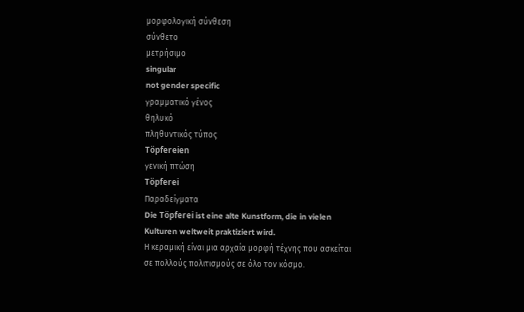μορφολογική σύνθεση
σύνθετο
μετρήσιμο
singular
not gender specific
γραμματικό γένος
θηλυκό
πληθυντικός τύπος
Töpfereien
γενική πτώση
Töpferei
Παραδείγματα
Die Töpferei ist eine alte Kunstform, die in vielen Kulturen weltweit praktiziert wird.
Η κεραμική είναι μια αρχαία μορφή τέχνης που ασκείται σε πολλούς πολιτισμούς σε όλο τον κόσμο.